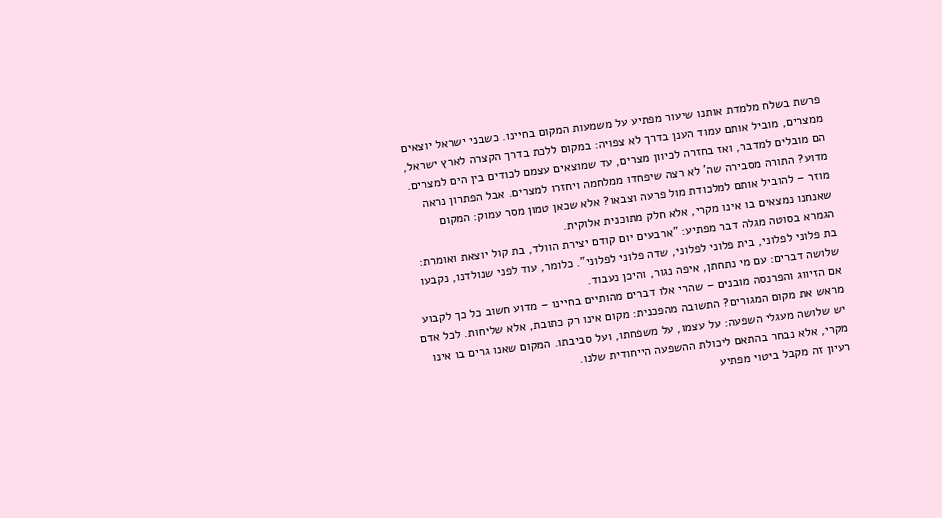פרשת בשלח מלמדת אותנו שיעור מפתיע על משמעות המקום בחיינו. כשבני ישראל יוצאים ממצרים, מוביל אותם עמוד הענן בדרך לא צפויה: במקום ללכת בדרך הקצרה לארץ ישראל, הם מובלים למדבר, ואז בחזרה לכיוון מצרים, עד שמוצאים עצמם לכודים בין הים למצרים.
מדוע? התורה מסבירה שה' לא רצה שיפחדו ממלחמה ויחזרו למצרים. אבל הפתרון נראה מוזר – להוביל אותם למלכודת מול פרעה וצבאו? אלא שכאן טמון מסר עמוק: המקום שאנחנו נמצאים בו אינו מקרי, אלא חלק מתוכנית אלוקית.
הגמרא בסוטה מגלה דבר מפתיע: "ארבעים יום קודם יצירת הוולד, בת קול יוצאת ואומרת: בת פלוני לפלוני, בית פלוני לפלוני, שדה פלוני לפלוני". כלומר, עוד לפני שנולדנו, נקבעו שלושה דברים: עם מי נתחתן, איפה נגור, והיכן נעבוד.
אם הזיווג והפרנסה מובנים – שהרי אלו דברים מהותיים בחיינו – מדוע חשוב כל כך לקבוע מראש את מקום המגורים? התשובה מהפכנית: מקום אינו רק כתובת, אלא שליחות. לכל אדם יש שלושה מעגלי השפעה: על עצמו, על משפחתו, ועל סביבתו. המקום שאנו גרים בו אינו מקרי, אלא נבחר בהתאם ליכולת ההשפעה הייחודית שלנו.
רעיון זה מקבל ביטוי מפתיע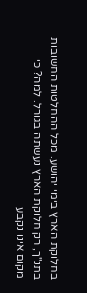בחלוקת הארץ בימי יהושע. מכל ההחלטות החשובות בתנ"ך, רק חלוקת הארץ נעשתה בגורל. למה? כי מקום אינו נקבע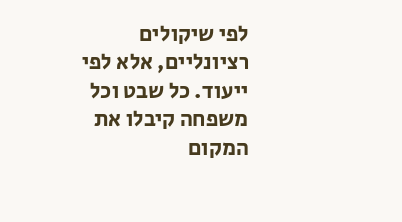לפי שיקולים רציונליים, אלא לפי ייעוד. כל שבט וכל משפחה קיבלו את המקום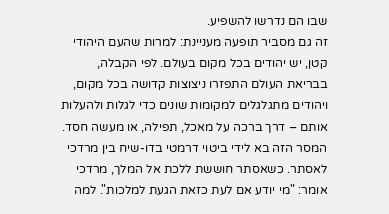שבו הם נדרשו להשפיע.
זה גם מסביר תופעה מעניינת: למרות שהעם היהודי קטן, יש יהודים בכל מקום בעולם. לפי הקבלה, בבריאת העולם התפזרו ניצוצות קדושה בכל מקום, ויהודים מתגלגלים למקומות שונים כדי לגלות ולהעלות אותם – דרך ברכה על מאכל, תפילה, או מעשה חסד.
המסר הזה בא לידי ביטוי דרמטי בדו-שיח בין מרדכי לאסתר. כשאסתר חוששת ללכת אל המלך, מרדכי אומר: "מי יודע אם לעת כזאת הגעת למלכות". למה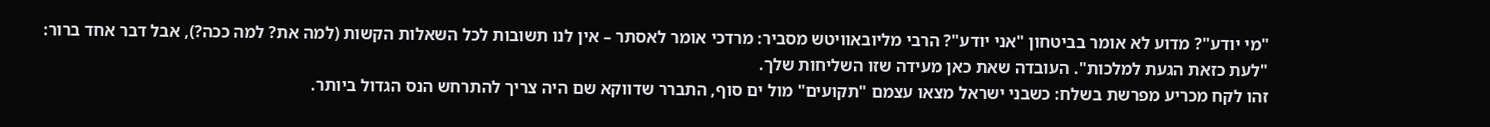"מי יודע"? מדוע לא אומר בביטחון "אני יודע"? הרבי מליובאוויטש מסביר: מרדכי אומר לאסתר – אין לנו תשובות לכל השאלות הקשות (למה את? למה ככה?), אבל דבר אחד ברור: "לעת כזאת הגעת למלכות". העובדה שאת כאן מעידה שזו השליחות שלך.
זהו לקח מכריע מפרשת בשלח: כשבני ישראל מצאו עצמם "תקועים" מול ים סוף, התברר שדווקא שם היה צריך להתרחש הנס הגדול ביותר.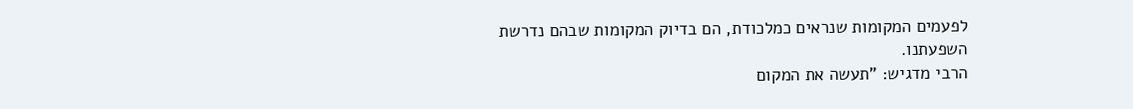לפעמים המקומות שנראים כמלכודת, הם בדיוק המקומות שבהם נדרשת השפעתנו.
הרבי מדגיש: "תעשה את המקום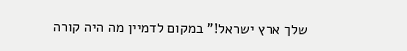שלך ארץ ישראל!" במקום לדמיין מה היה קורה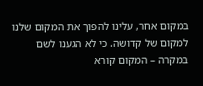במקום אחר, עלינו להפוך את המקום שלנו למקום של קדושה. כי לא הגענו לשם במקרה – המקום קורא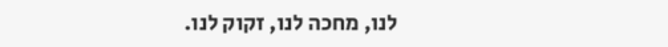לנו, מחכה לנו, זקוק לנו.